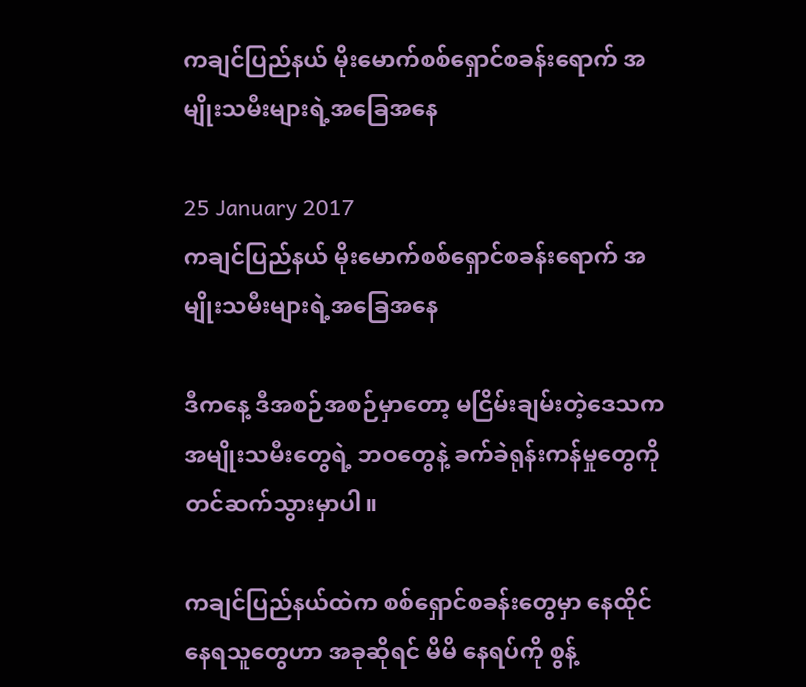ကချင်ပြည်နယ် မိုးမောက်စစ်ရှောင်စခန်းရောက် အမျိုးသမီးများရဲ့အခြေအနေ

25 January 2017
ကချင်ပြည်နယ် မိုးမောက်စစ်ရှောင်စခန်းရောက် အမျိုးသမီးများရဲ့အခြေအနေ

ဒီကနေ့ ဒီအစဉ်အစဉ်မှာတော့ မငြိမ်းချမ်းတဲ့ဒေသက အမျိုးသမီးတွေရဲ့ ဘဝတွေနဲ့ ခက်ခဲရုန်းကန်မှုတွေကို တင်ဆက်သွားမှာပါ။

ကချင်ပြည်နယ်ထဲက စစ်ရှောင်စခန်းတွေမှာ နေထိုင်နေရသူတွေဟာ အခုဆိုရင် မိမိ နေရပ်ကို စွန့်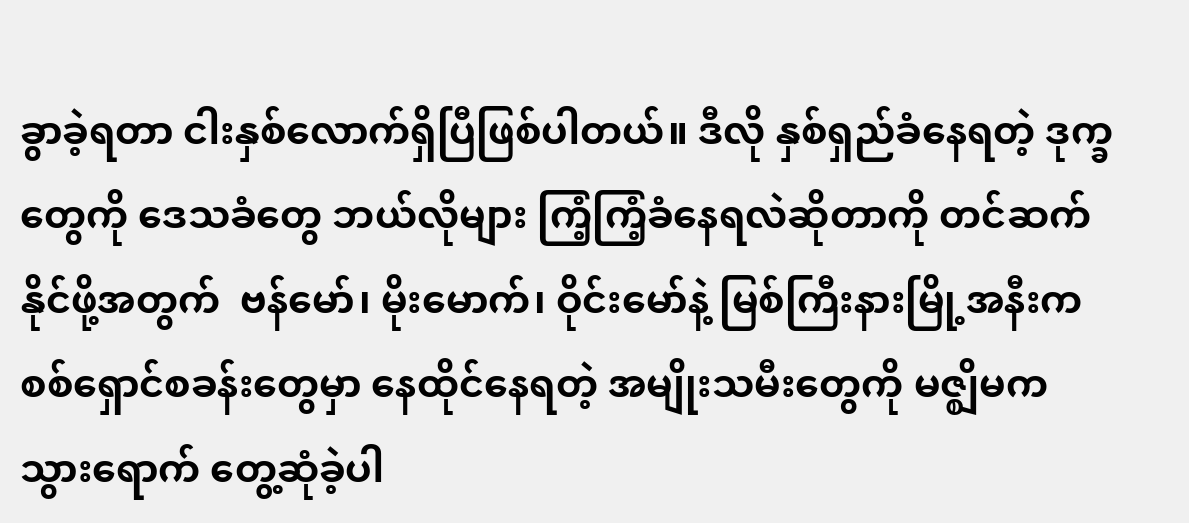ခွာခဲ့ရတာ ငါးနှစ်လောက်ရှိပြီဖြစ်ပါတယ်။ ဒီလို နှစ်ရှည်ခံနေရတဲ့ ဒုက္ခတွေကို ဒေသခံတွေ ဘယ်လိုများ ကြံ့ကြံ့ခံနေရလဲဆိုတာကို တင်ဆက်နိုင်ဖို့အတွက်  ဗန်မော်၊ မိုးမောက်၊ ဝိုင်းမော်နဲ့ မြစ်ကြီးနားမြို့အနီးက စစ်ရှောင်စခန်းတွေမှာ နေထိုင်နေရတဲ့ အမျိုးသမီးတွေကို မဇ္ဈိမက သွားရောက် တွေ့ဆုံခဲ့ပါ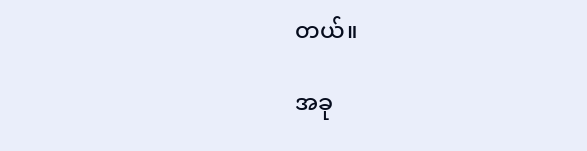တယ်။

အခု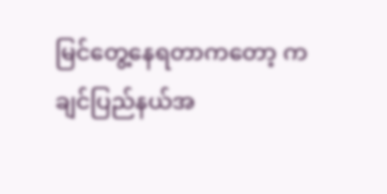မြင်တွေ့နေရတာကတော့ ကချင်ပြည်နယ်အ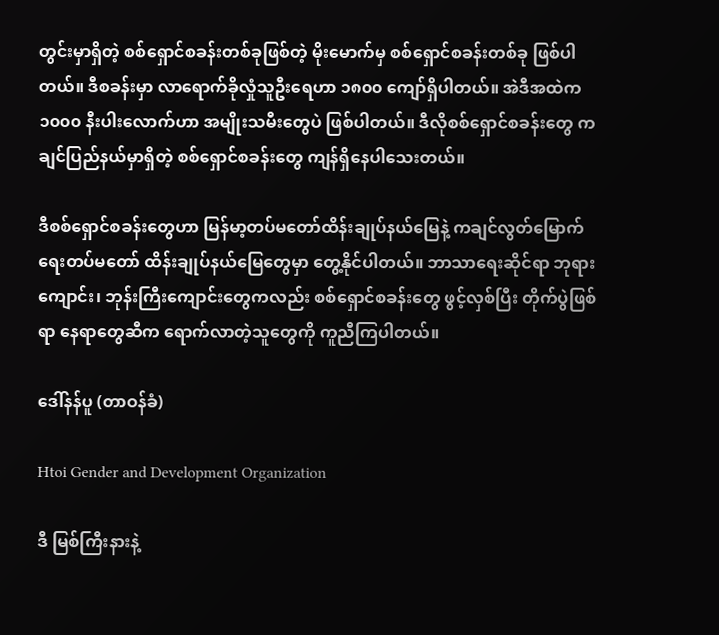တွင်းမှာရှိတဲ့ စစ်ရှောင်စခန်းတစ်ခုဖြစ်တဲ့ မိုးမောက်မှ စစ်ရှောင်စခန်းတစ်ခု ဖြစ်ပါတယ်။ ဒီစခန်းမှာ လာရောက်ခိုလှုံသူဦးရေဟာ ၁၈၀၀ ကျော်ရှိပါတယ်။ အဲဒီအထဲက ၁၀၀၀ နီးပါးလောက်ဟာ အမျိုးသမီးတွေပဲ ဖြစ်ပါတယ်။ ဒီလိုစစ်ရှောင်စခန်းတွေ ကချင်ပြည်နယ်မှာရှိတဲ့ စစ်ရှောင်စခန်းတွေ ကျန်ရှိနေပါသေးတယ်။

ဒီစစ်ရှောင်စခန်းတွေဟာ မြန်မာ့တပ်မတော်ထိန်းချုပ်နယ်မြေနဲ့ ကချင်လွတ်မြောက်ရေးတပ်မတော် ထိန်းချုပ်နယ်မြေတွေမှာ တွေ့နိုင်ပါတယ်။ ဘာသာရေးဆိုင်ရာ ဘုရားကျောင်း၊ ဘုန်းကြီးကျောင်းတွေကလည်း စစ်ရှောင်စခန်းတွေ ဖွင့်လှစ်ပြီး တိုက်ပွဲဖြစ်ရာ နေရာတွေဆီက ရောက်လာတဲ့သူတွေကို ကူညီကြပါတယ်။

ဒေါ်နန်ပူ (တာဝန်ခံ)

Htoi Gender and Development Organization

ဒီ မြစ်ကြီးနားနဲ့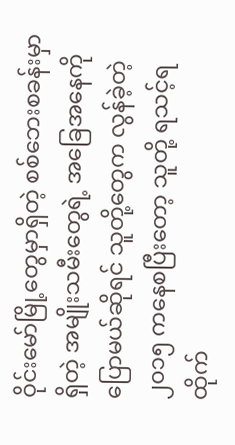ဝိုင်းမော်မြို့တွေမှာရှိတဲ့ စစ်ဘေးစခန်းမှာရှိတဲ့ အမျိုးသမီးတွေရဲ့ အခြေအနေကို ပြောမယ်ဆိုရင် သူတို့တွေက လွန်ခဲ့တဲ့ ၂၀၁၅ ကနေစပြီးတော့ သူတို့ ရသင့်ရထိုက်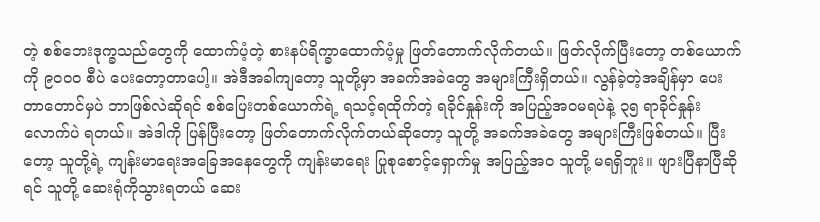တဲ့ စစ်ဘေးဒုက္ခသည်တွေကို ထောက်ပံ့တဲ့ စားနပ်ရိက္ခာထောက်ပံ့မှု ဖြတ်တောက်လိုက်တယ်။ ဖြတ်လိုက်ပြီးတော့ တစ်ယောက်ကို ၉၀၀၀ စီပဲ ပေးတော့တာပေါ့။ အဲဒီအခါကျတော့ သူတို့မှာ အခက်အခဲတွေ အများကြီးရှိတယ်။ လွန်ခဲ့တဲ့အချိန်မှာ ပေးတာတောင်မှပဲ ဘာဖြစ်လဲဆိုရင် စစ်ပြေးတစ်ယောက်ရဲ့ ရသင့်ရထိုက်တဲ့ ရခိုင်နှုန်းကို အပြည့်အဝမရပဲနဲ့ ၃၅ ရာခိုင်နှုန်းလောက်ပဲ ရတယ်။ အဲဒါကို ပြန်ပြီးတော့ ဖြတ်တောက်လိုက်တယ်ဆိုတော့ သူတို့ အခက်အခဲတွေ အများကြီးဖြစ်တယ်။ ပြီးတော့ သူတို့ရဲ့ ကျန်းမာရေးအခြေအနေတွေကို ကျန်းမာရေး ပြုစုစောင့်ရှောက်မှု အပြည့်အဝ သူတို့ မရရှိဘူး။ ဖျားပြီနာပြီဆိုရင် သူတို့ ဆေးရုံကိုသွားရတယ် ဆေး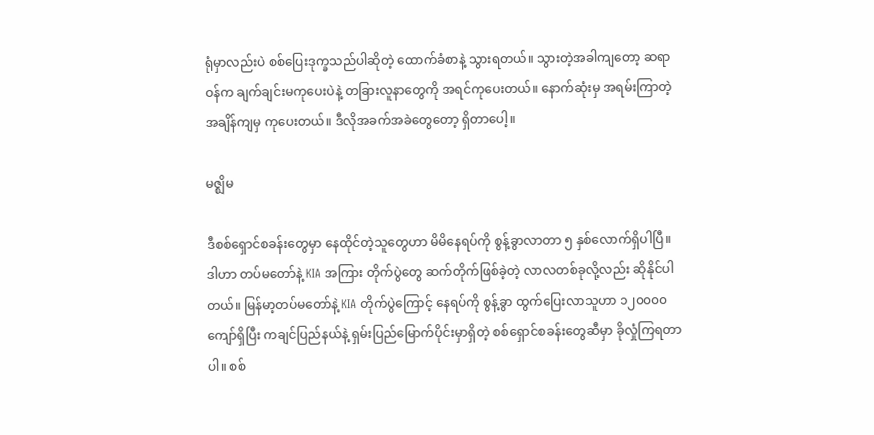ရုံမှာလည်းပဲ စစ်ပြေးဒုက္ခသည်ပါဆိုတဲ့ ထောက်ခံစာနဲ့ သွားရတယ်။ သွားတဲ့အခါကျတော့ ဆရာဝန်က ချက်ချင်းမကုပေးပဲနဲ့ တခြားလူနာတွေကို အရင်ကုပေးတယ်။ နောက်ဆုံးမှ အရမ်းကြာတဲ့အချိန်ကျမှ ကုပေးတယ်။ ဒီလိုအခက်အခဲတွေတော့ ရှိတာပေါ့။

မဇ္ဈိမ

ဒီစစ်ရှောင်စခန်းတွေမှာ နေထိုင်တဲ့သူတွေဟာ မိမိနေရပ်ကို စွန့်ခွာလာတာ ၅ နှစ်လောက်ရှိပါပြီ။ ဒါဟာ တပ်မတော်နဲ့ KIA အကြား တိုက်ပွဲတွေ ဆက်တိုက်ဖြစ်ခဲ့တဲ့ လာလတစ်ခုလို့လည်း ဆိုနိုင်ပါတယ်။ မြန်မာ့တပ်မတော်နဲ့ KIA တိုက်ပွဲကြောင့် နေရပ်ကို စွန့်ခွာ ထွက်ပြေးလာသူဟာ ၁၂၀၀၀၀ ကျော်ရှိပြီး ကချင်ပြည်နယ်နဲ့ ရှမ်းပြည်မြောက်ပိုင်းမှာရှိတဲ့ စစ်ရှောင်စခန်းတွေဆီမှာ ခိုလှုံကြရတာပါ။ စစ်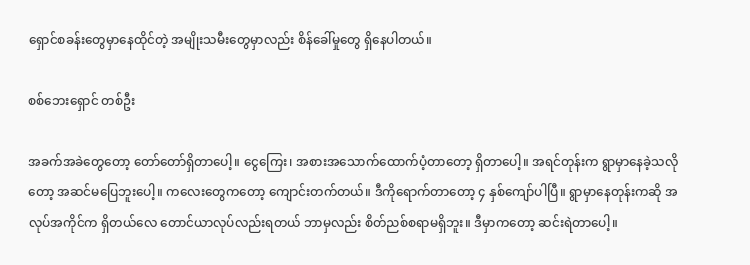ရှောင်စခန်းတွေမှာနေထိုင်တဲ့ အမျိုးသမီးတွေမှာလည်း စိန်ခေါ်မှုတွေ ရှိနေပါတယ်။

စစ်ဘေးရှောင် တစ်ဦး

အခက်အခဲတွေတော့ တော်တော်ရှိတာပေါ့။ ငွေကြေး၊ အစားအသောက်ထောက်ပံ့တာတော့ ရှိတာပေါ့။ အရင်တုန်းက ရွာမှာနေခဲ့သလိုတော့ အဆင်မပြေဘူးပေါ့။ ကလေးတွေကတော့ ကျောင်းတက်တယ်။ ဒီကိုရောက်တာတော့ ၄ နှစ်ကျော်ပါပြီ။ ရွာမှာနေတုန်းကဆို အလုပ်အကိုင်က ရှိတယ်လေ တောင်ယာလုပ်လည်းရတယ် ဘာမှလည်း စိတ်ညစ်စရာမရှိဘူး။ ဒီမှာကတော့ ဆင်းရဲတာပေါ့။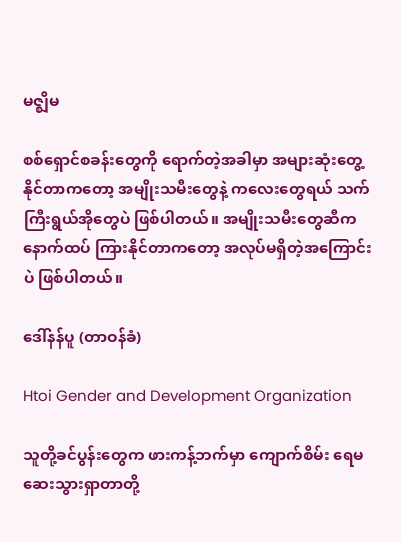မဇ္ဈိမ

စစ်ရှောင်စခန်းတွေကို ရောက်တဲ့အခါမှာ အများဆုံးတွေ့နိုင်တာကတော့ အမျိုးသမီးတွေနဲ့ ကလေးတွေရယ် သက်ကြီးရွယ်အိုတွေပဲ ဖြစ်ပါတယ်။ အမျိုးသမီးတွေဆီက နောက်ထပ် ကြားနိုင်တာကတော့ အလုပ်မရှိတဲ့အကြောင်းပဲ ဖြစ်ပါတယ်။

ဒေါ်နန်ပူ (တာဝန်ခံ)

Htoi Gender and Development Organization

သူတို့ခင်ပွန်းတွေက ဖားကန့်ဘက်မှာ ကျောက်စိမ်း ရေမဆေးသွားရှာတာတို့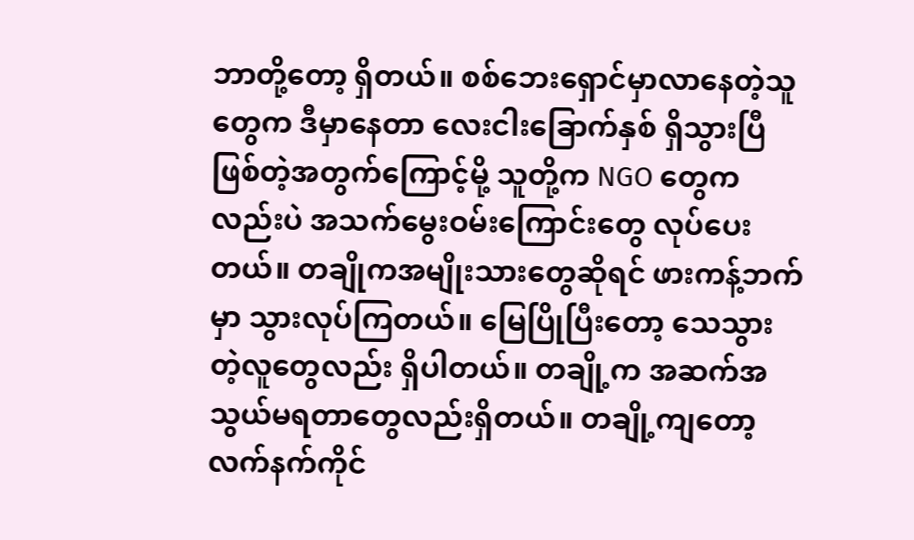ဘာတို့တော့ ရှိတယ်။ စစ်ဘေးရှောင်မှာလာနေတဲ့သူတွေက ဒီမှာနေတာ လေးငါးခြောက်နှစ် ရှိသွားပြီဖြစ်တဲ့အတွက်ကြောင့်မို့ သူတို့က NGO တွေကလည်းပဲ အသက်မွေးဝမ်းကြောင်းတွေ လုပ်ပေးတယ်။ တချိုကအမျိုးသားတွေဆိုရင် ဖားကန့်ဘက်မှာ သွားလုပ်ကြတယ်။ မြေပြိုပြီးတော့ သေသွားတဲ့လူတွေလည်း ရှိပါတယ်။ တချို့က အဆက်အသွယ်မရတာတွေလည်းရှိတယ်။ တချို့ကျတော့ လက်နက်ကိုင်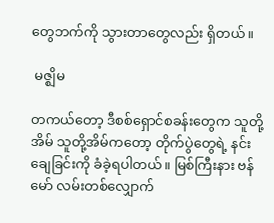တွေဘက်ကို သွားတာတွေလည်း ရှိတယ်။

 မဇ္ဈိမ

တကယ်တော့ ဒီစစ်ရှောင်စခန်းတွေက သူတို့အိမ် သူတို့အိမ်ကတော့ တိုက်ပွဲတွေရဲ့ နင်းချေခြင်းကို ခံခဲ့ရပါတယ်။ မြစ်ကြီးနား ဗန်မော် လမ်းတစ်လျှောက်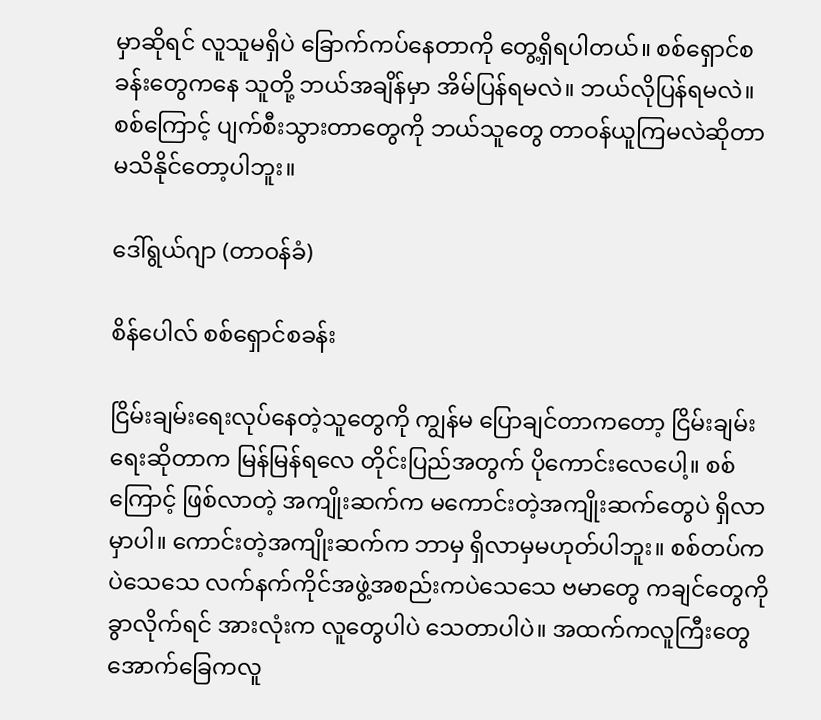မှာဆိုရင် လူသူမရှိပဲ ခြောက်ကပ်နေတာကို တွေ့ရှိရပါတယ်။ စစ်ရှောင်စခန်းတွေကနေ သူတို့ ဘယ်အချိန်မှာ အိမ်ပြန်ရမလဲ။ ဘယ်လိုပြန်ရမလဲ။ စစ်ကြောင့် ပျက်စီးသွားတာတွေကို ဘယ်သူတွေ တာဝန်ယူကြမလဲဆိုတာ မသိနိုင်တော့ပါဘူး။

ဒေါ်ရွယ်ဂျာ (တာဝန်ခံ)

စိန်ပေါလ် စစ်ရှောင်စခန်း

ငြိမ်းချမ်းရေးလုပ်နေတဲ့သူတွေကို ကျွန်မ ပြောချင်တာကတော့ ငြိမ်းချမ်းရေးဆိုတာက မြန်မြန်ရလေ တိုင်းပြည်အတွက် ပိုကောင်းလေပေါ့။ စစ်ကြောင့် ဖြစ်လာတဲ့ အကျိုးဆက်က မကောင်းတဲ့အကျိုးဆက်တွေပဲ ရှိလာမှာပါ။ ကောင်းတဲ့အကျိုးဆက်က ဘာမှ ရှိလာမှမဟုတ်ပါဘူး။ စစ်တပ်ကပဲသေသေ လက်နက်ကိုင်အဖွဲ့အစည်းကပဲသေသေ ဗမာတွေ ကချင်တွေကို ခွာလိုက်ရင် အားလုံးက လူတွေပါပဲ သေတာပါပဲ။ အထက်ကလူကြီးတွေ အောက်ခြေကလူ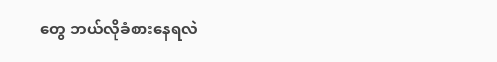တွေ ဘယ်လိုခံစားနေရလဲ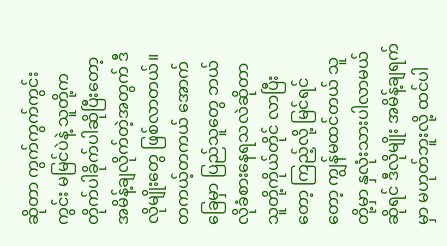ဆိုတာ ကွက်ကွက်ကွင်းကွင်း မမြင်ပဲနဲ့ သူတို့က တိုက်ပါခိုက်ပါဆိုပြီးတော့ အမိန့်ချလိုက်တဲ့အတွက် ဒီလိုမျိုးတွေ ဖြစ်လာတယ်။ တကယ့်တကယ် အောက်ခြေမှာ ပြည်သူတွေ ဘယ်လိုခံစားနေရသလဲဆိုတာ သူတို့ကိုယ်တိုင် လာပြီးတော့ ကြည့်လို့ မြင်ရင်တော့ ကျွန်မထင်တယ် သူတို့မှာ နှလုံးသားပါလာမယ်ဆိုရင် ဒီလိုမျိုး အမိန့်ချရက်မှာ မဟုတ်ဘူးလို့ ထင်ပါ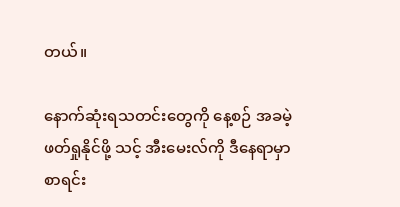တယ်။

နောက်ဆုံးရသတင်းတွေကို နေ့စဉ် အခမဲ့ဖတ်ရှုနိုင်ဖို့ သင့် အီးမေးလ်ကို ဒီနေရာမှာ စာရင်း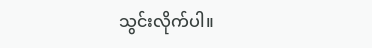သွင်းလိုက်ပါ။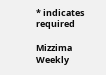* indicates required

Mizzima Weekly